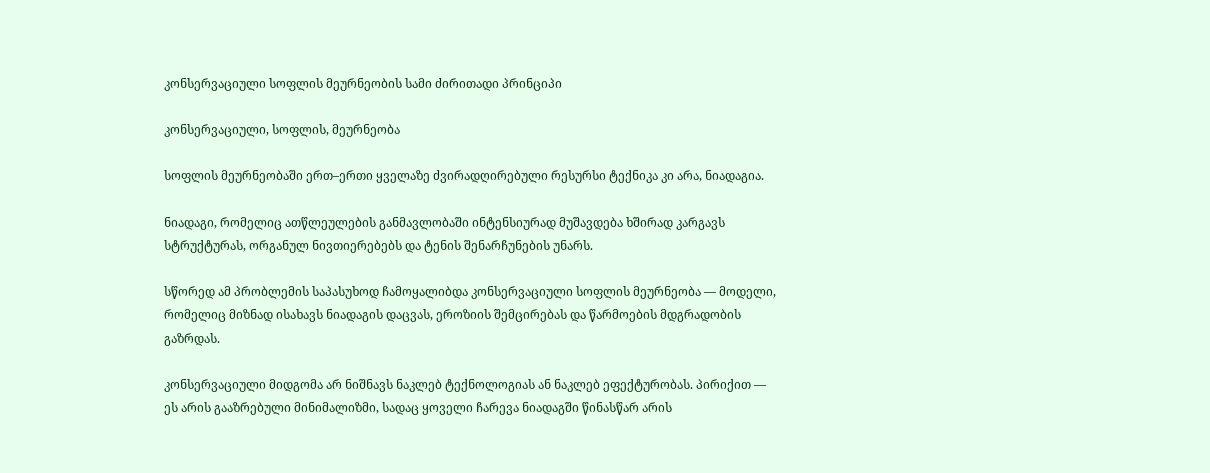კონსერვაციული სოფლის მეურნეობის სამი ძირითადი პრინციპი

კონსერვაციული, სოფლის, მეურნეობა

სოფლის მეურნეობაში ერთ–ერთი ყველაზე ძვირადღირებული რესურსი ტექნიკა კი არა, ნიადაგია.

ნიადაგი, რომელიც ათწლეულების განმავლობაში ინტენსიურად მუშავდება ხშირად კარგავს სტრუქტურას, ორგანულ ნივთიერებებს და ტენის შენარჩუნების უნარს.

სწორედ ამ პრობლემის საპასუხოდ ჩამოყალიბდა კონსერვაციული სოფლის მეურნეობა — მოდელი, რომელიც მიზნად ისახავს ნიადაგის დაცვას, ეროზიის შემცირებას და წარმოების მდგრადობის გაზრდას.

კონსერვაციული მიდგომა არ ნიშნავს ნაკლებ ტექნოლოგიას ან ნაკლებ ეფექტურობას. პირიქით — ეს არის გააზრებული მინიმალიზმი, სადაც ყოველი ჩარევა ნიადაგში წინასწარ არის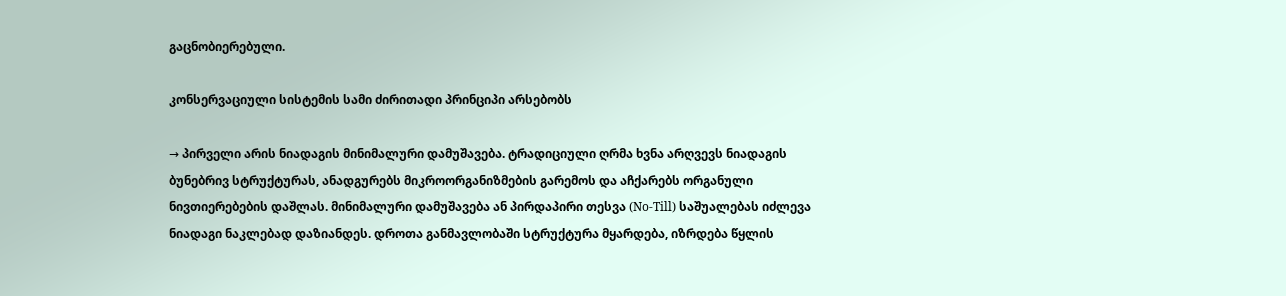გაცნობიერებული.

კონსერვაციული სისტემის სამი ძირითადი პრინციპი არსებობს

→ პირველი არის ნიადაგის მინიმალური დამუშავება. ტრადიციული ღრმა ხვნა არღვევს ნიადაგის ბუნებრივ სტრუქტურას, ანადგურებს მიკროორგანიზმების გარემოს და აჩქარებს ორგანული ნივთიერებების დაშლას. მინიმალური დამუშავება ან პირდაპირი თესვა (No-Till) საშუალებას იძლევა ნიადაგი ნაკლებად დაზიანდეს. დროთა განმავლობაში სტრუქტურა მყარდება, იზრდება წყლის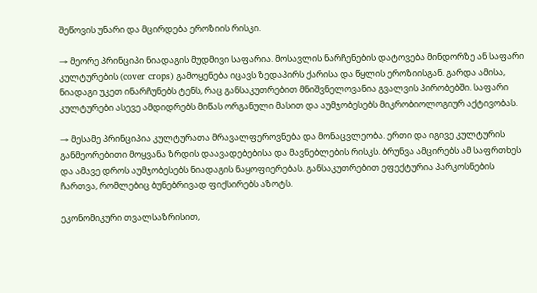შეწოვის უნარი და მცირდება ეროზიის რისკი.

→ მეორე პრინციპი ნიადაგის მუდმივი საფარია. მოსავლის ნარჩენების დატოვება მინდორზე ან საფარი კულტურების (cover crops) გამოყენება იცავს ზედაპირს ქარისა და წყლის ეროზიისგან. გარდა ამისა, ნიადაგი უკეთ ინარჩუნებს ტენს, რაც განსაკუთრებით მნიშვნელოვანია გვალვის პირობებში. საფარი კულტურები ასევე ამდიდრებს მიწას ორგანული მასით და აუმჯობესებს მიკრობიოლოგიურ აქტივობას.

→ მესამე პრინციპია კულტურათა მრავალფეროვნება და მონაცვლეობა. ერთი და იგივე კულტურის განმეორებითი მოყვანა ზრდის დაავადებებისა და მავნებლების რისკს. ბრუნვა ამცირებს ამ საფრთხეს და ამავე დროს აუმჯობესებს ნიადაგის ნაყოფიერებას. განსაკუთრებით ეფექტურია პარკოსნების ჩართვა, რომლებიც ბუნებრივად ფიქსირებს აზოტს.

ეკონომიკური თვალსაზრისით,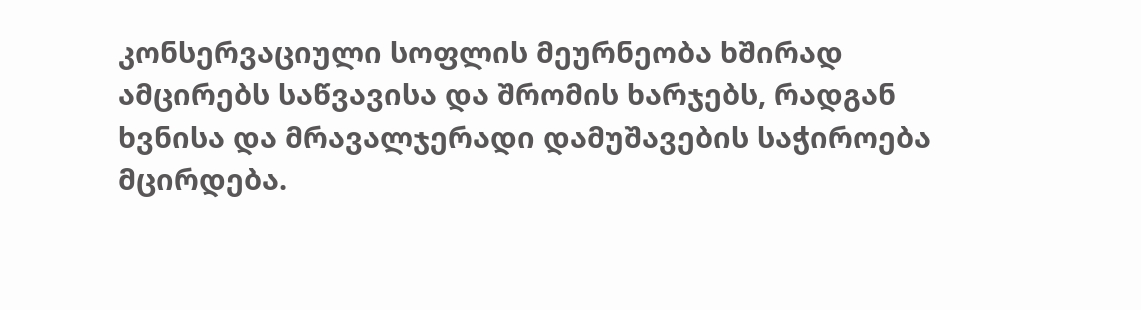კონსერვაციული სოფლის მეურნეობა ხშირად ამცირებს საწვავისა და შრომის ხარჯებს, რადგან ხვნისა და მრავალჯერადი დამუშავების საჭიროება მცირდება.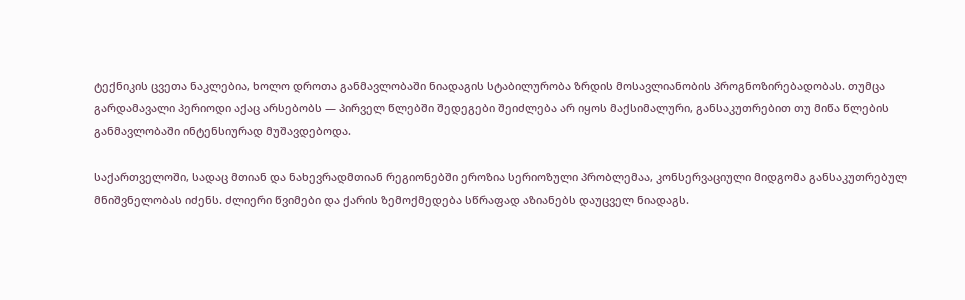ტექნიკის ცვეთა ნაკლებია, ხოლო დროთა განმავლობაში ნიადაგის სტაბილურობა ზრდის მოსავლიანობის პროგნოზირებადობას. თუმცა გარდამავალი პერიოდი აქაც არსებობს — პირველ წლებში შედეგები შეიძლება არ იყოს მაქსიმალური, განსაკუთრებით თუ მიწა წლების განმავლობაში ინტენსიურად მუშავდებოდა.

საქართველოში, სადაც მთიან და ნახევრადმთიან რეგიონებში ეროზია სერიოზული პრობლემაა, კონსერვაციული მიდგომა განსაკუთრებულ მნიშვნელობას იძენს. ძლიერი წვიმები და ქარის ზემოქმედება სწრაფად აზიანებს დაუცველ ნიადაგს.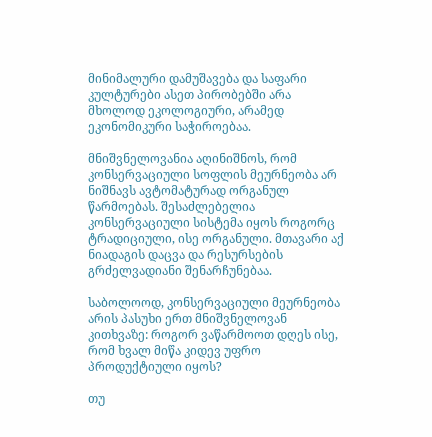მინიმალური დამუშავება და საფარი კულტურები ასეთ პირობებში არა მხოლოდ ეკოლოგიური, არამედ ეკონომიკური საჭიროებაა.

მნიშვნელოვანია აღინიშნოს, რომ კონსერვაციული სოფლის მეურნეობა არ ნიშნავს ავტომატურად ორგანულ წარმოებას. შესაძლებელია კონსერვაციული სისტემა იყოს როგორც ტრადიციული, ისე ორგანული. მთავარი აქ ნიადაგის დაცვა და რესურსების გრძელვადიანი შენარჩუნებაა.

საბოლოოდ, კონსერვაციული მეურნეობა არის პასუხი ერთ მნიშვნელოვან კითხვაზე: როგორ ვაწარმოოთ დღეს ისე, რომ ხვალ მიწა კიდევ უფრო პროდუქტიული იყოს?

თუ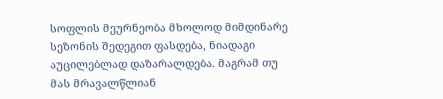სოფლის მეურნეობა მხოლოდ მიმდინარე სეზონის შედეგით ფასდება, ნიადაგი აუცილებლად დაზარალდება. მაგრამ თუ მას მრავალწლიან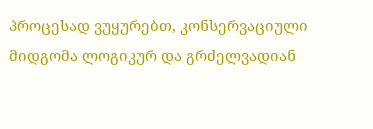პროცესად ვუყურებთ, კონსერვაციული მიდგომა ლოგიკურ და გრძელვადიან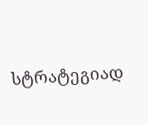სტრატეგიად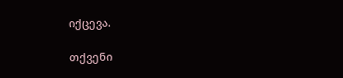იქცევა.

თქვენი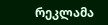რეკლამა